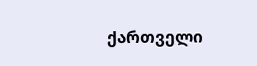ქართველი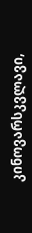კინოვარსკვლავი,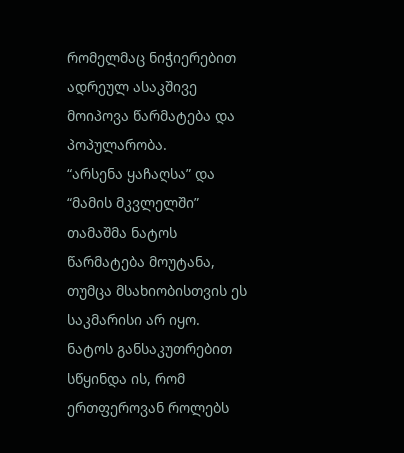რომელმაც ნიჭიერებით ადრეულ ასაკშივე მოიპოვა წარმატება და პოპულარობა.
“არსენა ყაჩაღსა” და “მამის მკვლელში” თამაშმა ნატოს წარმატება მოუტანა, თუმცა მსახიობისთვის ეს საკმარისი არ იყო. ნატოს განსაკუთრებით სწყინდა ის, რომ ერთფეროვან როლებს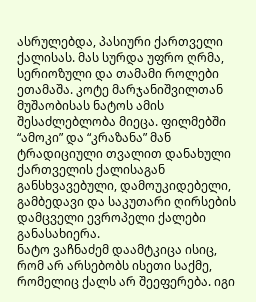ასრულებდა, პასიური ქართველი ქალისას. მას სურდა უფრო ღრმა, სერიოზული და თამამი როლები ეთამაშა. კოტე მარჯანიშვილთან მუშაობისას ნატოს ამის შესაძლებლობა მიეცა. ფილმებში “ამოკი” და “კრაზანა” მან ტრადიციული თვალით დანახული ქართველის ქალისაგან განსხვავებული, დამოუკიდებელი, გამბედავი და საკუთარი ღირსების დამცველი ევროპელი ქალები განასახიერა.
ნატო ვაჩნაძემ დაამტკიცა ისიც, რომ არ არსებობს ისეთი საქმე, რომელიც ქალს არ შეეფერება. იგი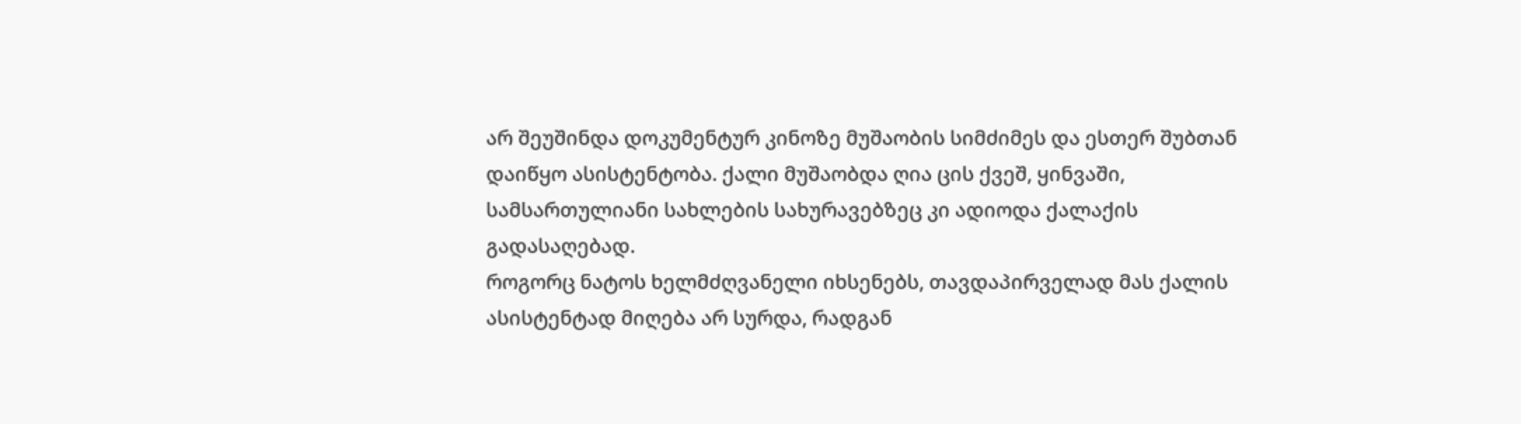არ შეუშინდა დოკუმენტურ კინოზე მუშაობის სიმძიმეს და ესთერ შუბთან დაიწყო ასისტენტობა. ქალი მუშაობდა ღია ცის ქვეშ, ყინვაში, სამსართულიანი სახლების სახურავებზეც კი ადიოდა ქალაქის გადასაღებად.
როგორც ნატოს ხელმძღვანელი იხსენებს, თავდაპირველად მას ქალის ასისტენტად მიღება არ სურდა, რადგან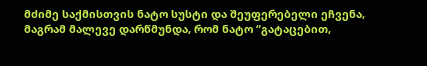მძიმე საქმისთვის ნატო სუსტი და შეუფერებელი ეჩვენა, მაგრამ მალევე დარწმუნდა, რომ ნატო “გატაცებით,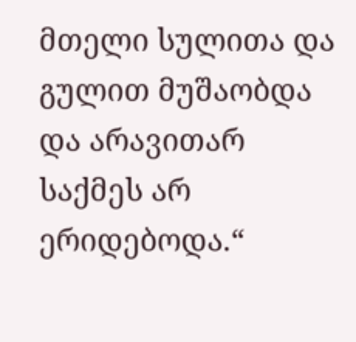მთელი სულითა და გულით მუშაობდა და არავითარ საქმეს არ ერიდებოდა.“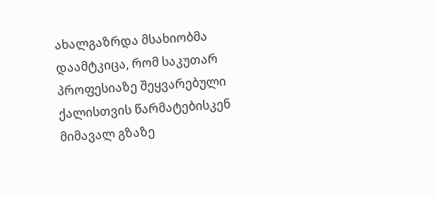ახალგაზრდა მსახიობმა დაამტკიცა, რომ საკუთარ პროფესიაზე შეყვარებული ქალისთვის წარმატებისკენ მიმავალ გზაზე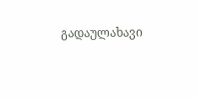გადაულახავი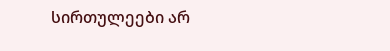სირთულეები არ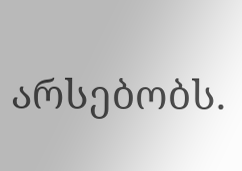არსებობს.